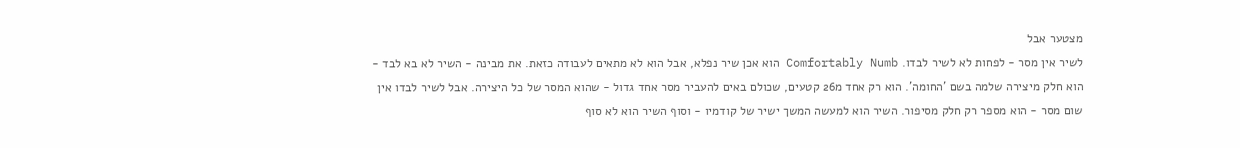מצטער אבל
לשיר אין מסר - לפחות לא לשיר לבדו. Comfortably Numb הוא אכן שיר נפלא, אבל הוא לא מתאים לעבודה כזאת. את מבינה - השיר לא בא לבד - הוא חלק מיצירה שלמה בשם 'החומה'. הוא רק אחד מ26 קטעים, שכולם באים להעביר מסר אחד גדול - שהוא המסר של כל היצירה. אבל לשיר לבדו אין שום מסר - הוא מספר רק חלק מסיפור. השיר הוא למעשה המשך ישיר של קודמיו - וסוף השיר הוא לא סוף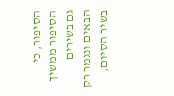הסיפור, כי הסיפור ממשיך גם בשירים הבאים ונגמר רק בשיר הסיום,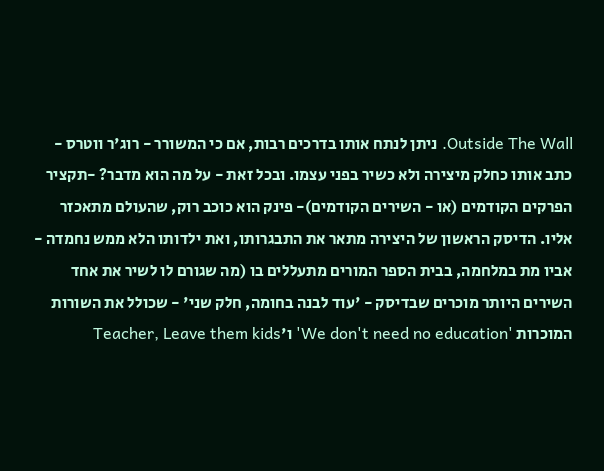Outside The Wall. ניתן לנתח אותו בדרכים רבות, אם כי המשורר - רוג'ר ווטרס - כתב אותו כחלק מיצירה ולא כשיר בפני עצמו. ובכל זאת - על מה הוא מדבר? -תקציר הפרקים הקודמים (או - השירים הקודמים)- פינק הוא כוכב רוק, שהעולם מתאכזר אליו. הדיסק הראשון של היצירה מתאר את התבגרותו, ואת ילדותו הלא ממש נחמדה - אביו מת במלחמה, בבית הספר המורים מתעללים בו (מה שגורם לו לשיר את אחד השירים היותר מוכרים שבדיסק - 'עוד לבנה בחומה, חלק שני' - שכולל את השורות המוכרות 'We don't need no education' ו'Teacher, Leave them kids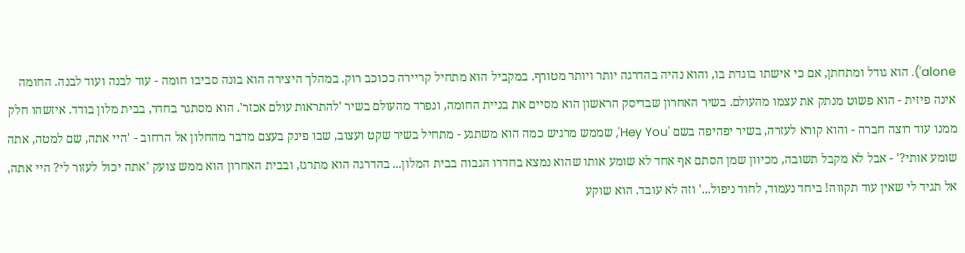alone'). הוא גודל ומתחתן, אם כי אישתו בוגדת בו, והוא נהיה בהדרגה יותר ויותר מטורף. במקביל הוא מתחיל קריירה ככוכב רוק. במהלך היצירה הוא בונה סביבו חומה - עוד לבנה ועוד לבנה. החומה אינה פיזית - הוא פשוט מנתק את עצמו מהעולם. בשיר האחרון שבדיסק הראשון הוא מסיים את בניית החומה, ונפרד מהעולם בשיר 'להתראות עולם אכזר'. הוא מסתגר בחדר, בבית מלון בודד. איזשהו חלק ממנו עוד רוצה חברה - והוא קורא לעזרה, בשיר יפהיפה בשם 'Hey You', שממש מרגיש כמה הוא משתגע - מתחיל בשיר שקט ועצוב, שבו פינק בעצם מדבר מהחלון אל הרחוב - 'היי אתה, שם למטה, אתה שומע אותי?' - אבל לא מקבל תשובה, מכיוון שמן הסתם אף אחד לא שומע אותו שהוא נמצא בחדרו הגבוה בבית המלון... בהדרגה הוא מתרגז, ובבית האחרון הוא ממש צועק 'אתה יכול לעזור לי? היי אתה, אל תגיד לי שאין עוד תקווה! ביחד נעמוד, לחוד ניפול...' וזה לא עובד. הוא שוקע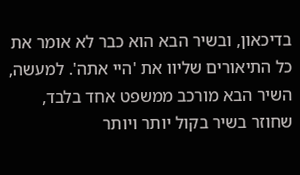בדיכאון, ובשיר הבא הוא כבר לא אומר את כל התיאורים שליוו את 'היי אתה'. למעשה, השיר הבא מורכב ממשפט אחד בלבד, שחוזר בשיר בקול יותר ויותר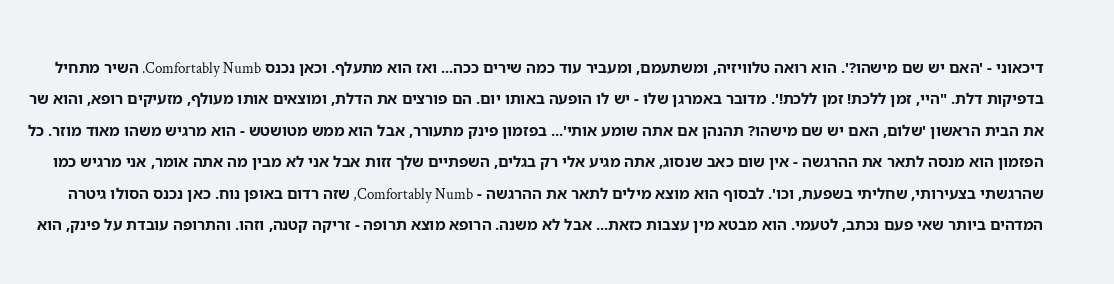דיכאוני - 'האם יש שם מישהו?'. הוא רואה טלוויזיה, ומשתעמם, ומעביר עוד כמה שירים ככה... ואז הוא מתעלף. וכאן נכנס Comfortably Numb. השיר מתחיל בדפיקות דלת. "היי, זמן ללכת! זמן ללכת!'. מדובר באמרגן שלו - יש לו הופעה באותו יום. הם פורצים את הדלת, ומוצאים אותו מעולף, מזעיקים רופא, והוא שר את הבית הראשון 'שלום, האם יש שם מישהו? תהנהן אם אתה שומע אותי'... בפזמון פינק מתעורר, אבל הוא ממש מטושטש - הוא מרגיש משהו מאוד מוזר. כל הפזמון הוא מנסה לתאר את ההרגשה - אין שום כאב שנסוג, אתה מגיע אלי רק בגלים, השפתיים שלך זזות אבל אני לא מבין מה אתה אומר, אני מרגיש כמו שהרגשתי בצעירותי, שחליתי בשפעת, וכו'. לבסוף הוא מוצא מילים לתאר את ההרגשה - Comfortably Numb, שזה רדום באופן נוח. כאן נכנס הסולו גיטרה המדהים ביותר שאי פעם נכתב, לטעמי. הוא מבטא מין עצבות כזאת... אבל לא משנה. הרופא מוצא תרופה - זריקה קטנה, וזהו. והתרופה עובדת על פינק, הוא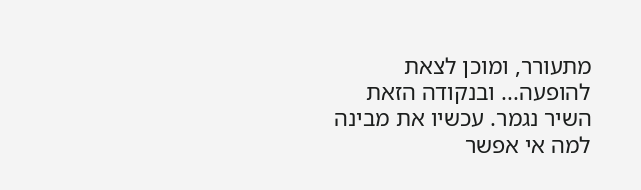מתעורר, ומוכן לצאת להופעה... ובנקודה הזאת השיר נגמר. עכשיו את מבינה למה אי אפשר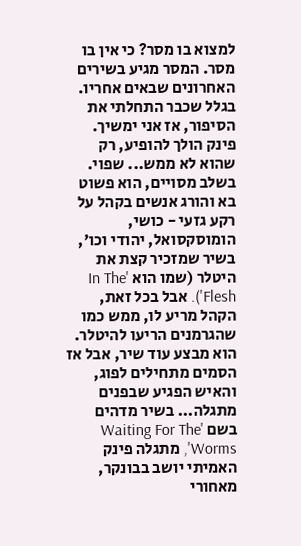למצוא בו מסר? כי אין בו מסר. המסר מגיע בשירים האחרונים שבאים אחריו. בגלל שכבר התחלתי את הסיפור, אז אני ימשיך. פינק הולך להופיע, רק שהוא לא ממש... שפוי. בשלב מסויים, הוא פשוט בא והורג אנשים בקהל על רקע גזעי - כושי, הומוסקסואל, יהודי וכו', בשיר שמזכיר קצת את היטלר (שמו הוא 'In The Flesh'). אבל בכל זאת, הקהל מריע לו, ממש כמו שהגרמנים הריעו להיטלר. הוא מבצע עוד שיר, אבל אז הסמים מתחילים לפוג, והאיש הפגיע שבפנים מתגלה... בשיר מדהים בשם 'Waiting For The Worms', מתגלה פינק האמיתי יושב בבונקר, מאחורי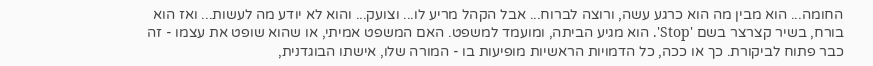החומה... הוא מבין מה הוא כרגע עשה, ורוצה לברוח... אבל הקהל מריע לו... וצועק... והוא לא יודע מה לעשות... ואז הוא בורח, בשיר קצרצר בשם 'Stop'. הוא מגיע הביתה, ומועמד למשפט. האם המשפט אמיתי, או שהוא שופט את עצמו - זה כבר פתוח לביקורת. כך או ככה, כל הדמויות הראשיות מופיעות בו - המורה שלו, אישתו הבוגדנית,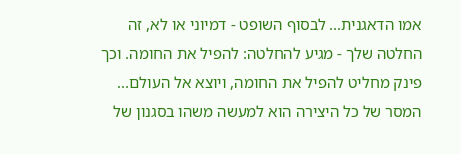אמו הדאגנית... לבסוף השופט - דמיוני או לא, זה החלטה שלך - מגיע להחלטה: להפיל את החומה. וכך פינק מחליט להפיל את החומה, ויוצא אל העולם... המסר של כל היצירה הוא למעשה משהו בסגנון של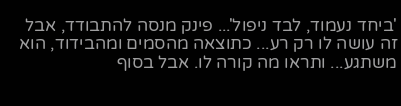'ביחד נעמוד, לבד ניפול'... פינק מנסה להתבודד, אבל זה עושה לו רק רע... כתוצאה מהסמים ומהבידוד, הוא משתגע... ותראו מה קורה לו. אבל בסוף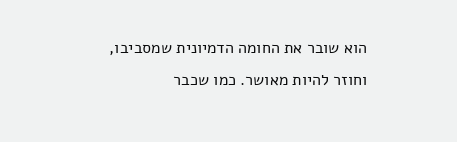הוא שובר את החומה הדמיונית שמסביבו, וחוזר להיות מאושר. כמו שכבר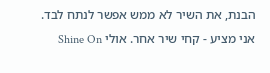הבנת, את השיר לא ממש אפשר לנתח לבד. אני מציע - קחי שיר אחר. אולי Shine On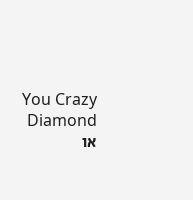You Crazy Diamond או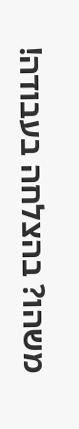משהו? בהצלחה בעבודה!